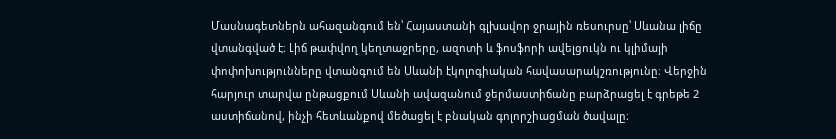Մասնագետներն ահազանգում են՝ Հայաստանի գլխավոր ջրային ռեսուրսը՝ Սևանա լիճը վտանգված է։ Լիճ թափվող կեղտաջրերը, ազոտի և ֆոսֆորի ավելցուկն ու կլիմայի փոփոխությունները վտանգում են Սևանի էկոլոգիական հավասարակշռությունը։ Վերջին հարյուր տարվա ընթացքում Սևանի ավազանում ջերմաստիճանը բարձրացել է գրեթե 2 աստիճանով, ինչի հետևանքով մեծացել է բնական գոլորշիացման ծավալը։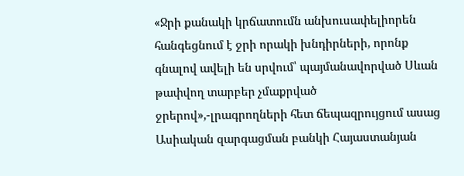«Ջրի քանակի կրճատումն անխուսափելիորեն հանգեցնում է ջրի որակի խնդիրների, որոնք գնալով ավելի են սրվում՝ պայմանավորված Սևան թափվող տարբեր չմաքրված ջրերով»,-լրագրողների հետ ճեպազրույցում ասաց Ասիական զարգացման բանկի Հայաստանյան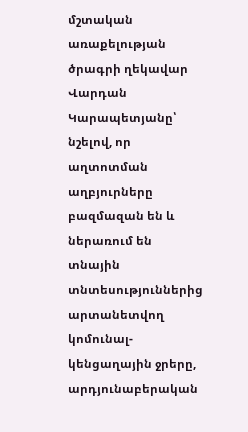մշտական առաքելության ծրագրի ղեկավար Վարդան Կարապետյանը՝ նշելով, որ աղտոտման աղբյուրները բազմազան են և ներառում են տնային տնտեսություններից արտանետվող կոմունալ-կենցաղային ջրերը, արդյունաբերական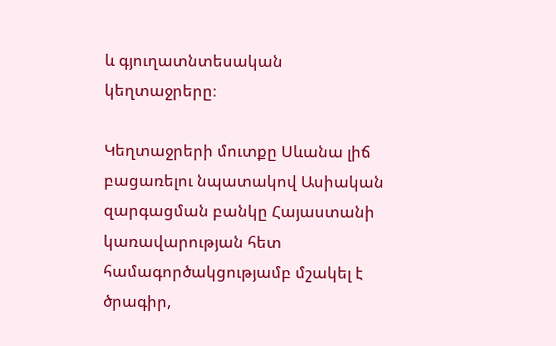և գյուղատնտեսական կեղտաջրերը։

Կեղտաջրերի մուտքը Սևանա լիճ բացառելու նպատակով Ասիական զարգացման բանկը Հայաստանի կառավարության հետ համագործակցությամբ մշակել է ծրագիր,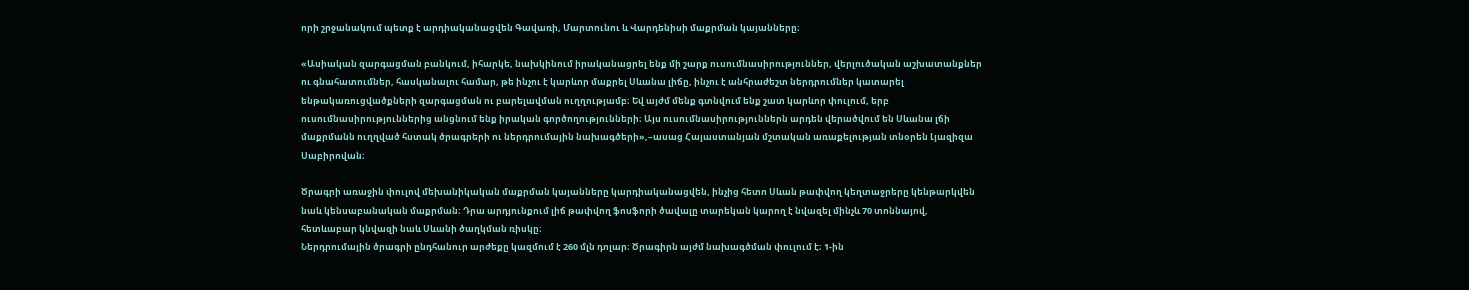որի շրջանակում պետք է արդիականացվեն Գավառի, Մարտունու և Վարդենիսի մաքրման կայանները։

«Ասիական զարգացման բանկում, իհարկե, նախկինում իրականացրել ենք մի շարք ուսումնասիրություններ, վերլուծական աշխատանքներ ու գնահատումներ, հասկանալու համար, թե ինչու է կարևոր մաքրել Սևանա լիճը, ինչու է անհրաժեշտ ներդրումներ կատարել ենթակառուցվածքների զարգացման ու բարելավման ուղղությամբ։ Եվ այժմ մենք գտնվում ենք շատ կարևոր փուլում, երբ ուսումնասիրություններից անցնում ենք իրական գործողությունների։ Այս ուսումնասիրություններն արդեն վերածվում են Սևանա լճի մաքրմանն ուղղված հստակ ծրագրերի ու ներդրումային նախագծերի»,–ասաց Հայաստանյան մշտական առաքելության տնօրեն Լյազիզա Սաբիրովան։

Ծրագրի առաջին փուլով մեխանիկական մաքրման կայանները կարդիականացվեն, ինչից հետո Սևան թափվող կեղտաջրերը կենթարկվեն նաև կենսաբանական մաքրման։ Դրա արդյունքում լիճ թափվող ֆոսֆորի ծավալը տարեկան կարող է նվազել մինչև 70 տոննայով, հետևաբար կնվազի նաև Սևանի ծաղկման ռիսկը։
Ներդրումային ծրագրի ընդհանուր արժեքը կազմում է 260 մլն դոլար։ Ծրագիրն այժմ նախագծման փուլում է։ 1-ին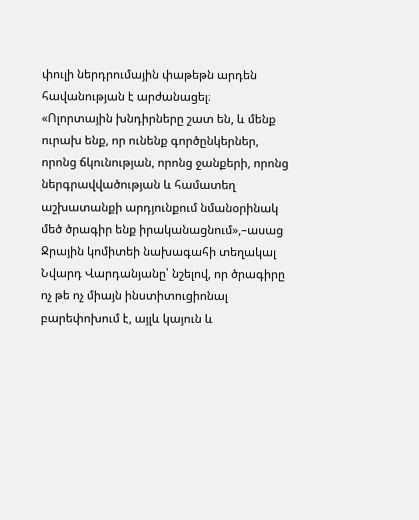փուլի ներդրումային փաթեթն արդեն հավանության է արժանացել։
«Ոլորտային խնդիրները շատ են, և մենք ուրախ ենք, որ ունենք գործընկերներ, որոնց ճկունության, որոնց ջանքերի, որոնց ներգրավվածության և համատեղ աշխատանքի արդյունքում նմանօրինակ մեծ ծրագիր ենք իրականացնում»,–ասաց Ջրային կոմիտեի նախագահի տեղակալ Նվարդ Վարդանյանը՝ նշելով, որ ծրագիրը ոչ թե ոչ միայն ինստիտուցիոնալ բարեփոխում է, այլև կայուն և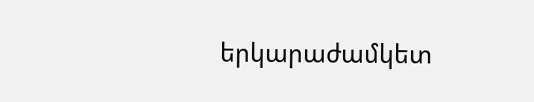երկարաժամկետ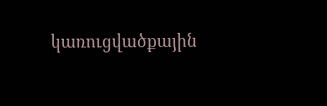կառուցվածքային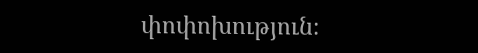փոփոխություն։